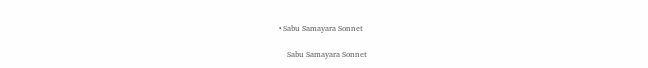• Sabu Samayara Sonnet

    Sabu Samayara Sonnet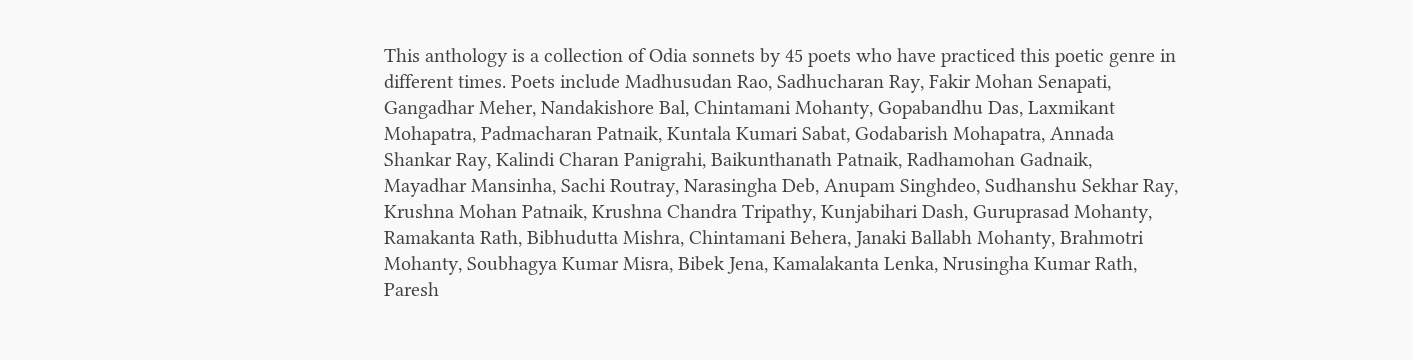This anthology is a collection of Odia sonnets by 45 poets who have practiced this poetic genre in different times. Poets include Madhusudan Rao, Sadhucharan Ray, Fakir Mohan Senapati, Gangadhar Meher, Nandakishore Bal, Chintamani Mohanty, Gopabandhu Das, Laxmikant Mohapatra, Padmacharan Patnaik, Kuntala Kumari Sabat, Godabarish Mohapatra, Annada Shankar Ray, Kalindi Charan Panigrahi, Baikunthanath Patnaik, Radhamohan Gadnaik, Mayadhar Mansinha, Sachi Routray, Narasingha Deb, Anupam Singhdeo, Sudhanshu Sekhar Ray, Krushna Mohan Patnaik, Krushna Chandra Tripathy, Kunjabihari Dash, Guruprasad Mohanty, Ramakanta Rath, Bibhudutta Mishra, Chintamani Behera, Janaki Ballabh Mohanty, Brahmotri Mohanty, Soubhagya Kumar Misra, Bibek Jena, Kamalakanta Lenka, Nrusingha Kumar Rath, Paresh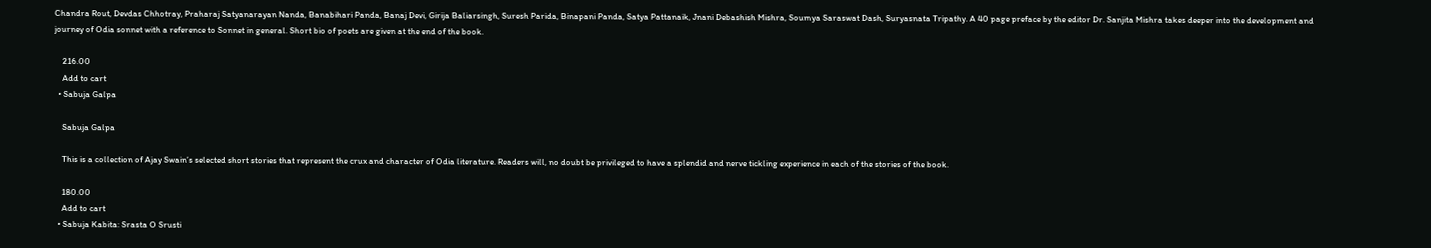Chandra Rout, Devdas Chhotray, Praharaj Satyanarayan Nanda, Banabihari Panda, Banaj Devi, Girija Baliarsingh, Suresh Parida, Binapani Panda, Satya Pattanaik, Jnani Debashish Mishra, Soumya Saraswat Dash, Suryasnata Tripathy. A 40 page preface by the editor Dr. Sanjita Mishra takes deeper into the development and journey of Odia sonnet with a reference to Sonnet in general. Short bio of poets are given at the end of the book.

    216.00
    Add to cart
  • Sabuja Galpa

    Sabuja Galpa

    This is a collection of Ajay Swain’s selected short stories that represent the crux and character of Odia literature. Readers will, no doubt be privileged to have a splendid and nerve tickling experience in each of the stories of the book.

    180.00
    Add to cart
  • Sabuja Kabita: Srasta O Srusti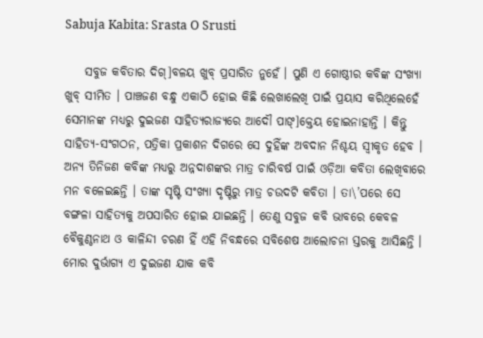Sabuja Kabita: Srasta O Srusti

    ସବୁଜ କବିତାର ଦିଗ୍]ବଳୟ ଖୁବ୍ ପ୍ରସାରିତ ନୁହେଁ । ପୁଣି ଏ ଗୋଷ୍ଠୀର କବିଙ୍କ ସଂଖ୍ୟା ଖୁବ୍ ସୀମିତ । ପାଞ୍ଚଜଣ ବନ୍ଧୁ ଏକାଠି ହୋଇ କିଛି ଲେଖାଲେଖି ପାଇଁ ପ୍ରୟାସ କରିଥିଲେହେଁ ସେମାନଙ୍କ ମଧ୍ୟରୁ ଦୁଇଜଣ ସାହିତ୍ୟରାଜ୍ୟରେ ଆଦୌ ପାଙ୍]କ୍ତେୟ ହୋଇନାହାନ୍ତି । କିନ୍ତୁ ସାହିତ୍ୟ-ସଂଗଠନ, ପତ୍ରିକା ପ୍ରକାଶନ ଦିଗରେ ସେ ଦୁହିଁଙ୍କ ଅବଦାନ ନିଶ୍ଚୟ ସ୍ୱୀକୃତ ହେବ । ଅନ୍ୟ ତିନିଜଣ କବିଙ୍କ ମଧ୍ୟରୁ ଅନ୍ନଦାଶଙ୍କର ମାତ୍ର ଚାରିବର୍ଷ ପାଇଁ ଓଡ଼ିଆ କବିତା ଲେଖିବାରେ ମନ ବଳେଇଛନ୍ତି । ତାଙ୍କ ସୃଷ୍ଟି ସଂଖ୍ୟା ଦୃଷ୍ଟିରୁ ମାତ୍ର ଚଉଦଟି କବିତା । ତା\’ପରେ ସେ ବଙ୍ଗଳା ସାହିତ୍ୟକୁ ଅପସାରିତ ହୋଇ ଯାଇଛନ୍ତି । ତେଣୁ ସବୁଜ କବି ଭାବରେ କେବଳ ବୈକୁଣ୍ଠନାଥ ଓ କାଳିନ୍ଦୀ ଚରଣ ହିଁ ଏହି ନିବନ୍ଧରେ ସବିଶେଷ ଆଲୋଚନା ସ୍ତରକୁ ଆସିଛନ୍ତି । ମୋର ଦୁର୍ଭାଗ୍ୟ ଏ ଦୁଇଜଣ ଯାକ କବି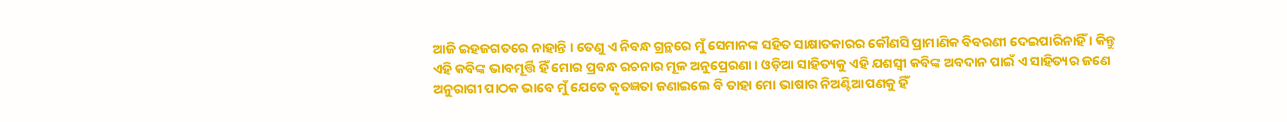ଆଜି ଇହଜଗତରେ ନାହାନ୍ତି । ତେଣୁ ଏ ନିବନ୍ଧ ଗ୍ରନ୍ଥରେ ମୁଁ ସେମାନଙ୍କ ସହିତ ସାକ୍ଷାତକାରର କୌଣସି ପ୍ରାମାଣିକ ବିବରଣୀ ଦେଇପାରିନାହିଁ । କିନ୍ତୁ ଏହି କବିଙ୍କ ଭାବମୂର୍ତ୍ତି ହିଁ ମୋର ପ୍ରବନ୍ଧ ରଚନାର ମୂଳ ଅନୁପ୍ରେରଣା । ଓଡ଼ିଆ ସାହିତ୍ୟକୁ ଏହି ଯଶସ୍ୱୀ କବିଙ୍କ ଅବଦାନ ପାଇଁ ଏ ସାହିତ୍ୟର ଜଣେ ଅନୁରାଗୀ ପାଠକ ଭାବେ ମୁଁ ଯେତେ କୃତଜ୍ଞତା ଜଣାଇଲେ ବି ତାହା ମୋ ଭାଷାର ନିଅଣ୍ଟିଆପଣକୁ ହିଁ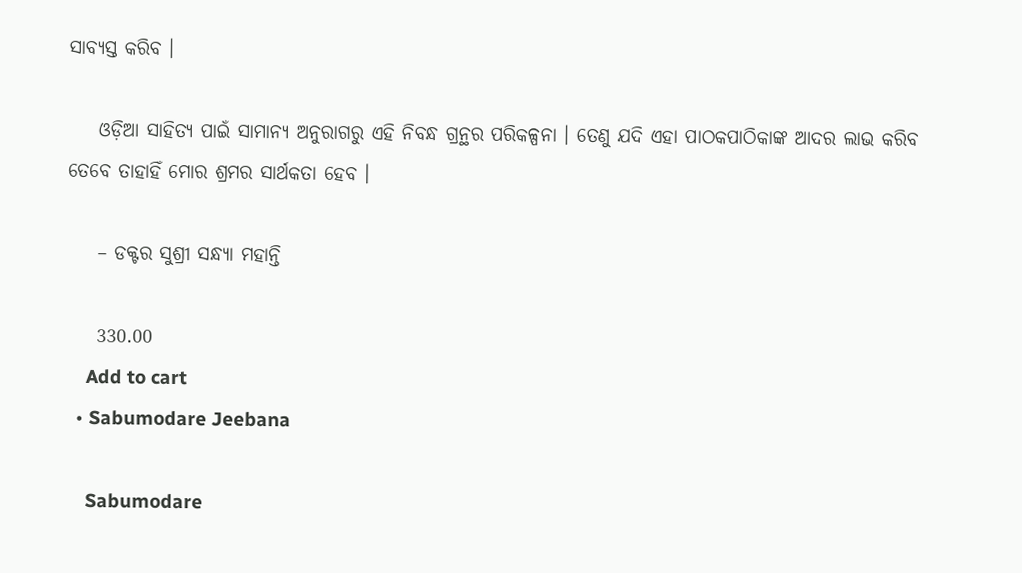ସାବ୍ୟସ୍ତ କରିବ ।

    ଓଡ଼ିଆ ସାହିତ୍ୟ ପାଇଁ ସାମାନ୍ୟ ଅନୁରାଗରୁ ଏହି ନିବନ୍ଧ ଗ୍ରନ୍ଥର ପରିକଳ୍ପନା । ତେଣୁ ଯଦି ଏହା ପାଠକପାଠିକାଙ୍କ ଆଦର ଲାଭ କରିବ ତେବେ ତାହାହିଁ ମୋର ଶ୍ରମର ସାର୍ଥକତା ହେବ ।

    – ଡକ୍ଟର ସୁଶ୍ରୀ ସନ୍ଧ୍ୟା ମହାନ୍ତି

    330.00
    Add to cart
  • Sabumodare Jeebana

    Sabumodare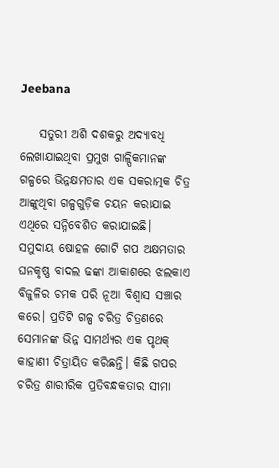Jeebana

    ସତୁରୀ ଅଶି ଦଶକରୁ ଅଦ୍ୟାବଧି ଲେଖାଯାଇଥିବା ପ୍ରମୁଖ ଗାଳ୍ପିକମାନଙ୍କ ଗଳ୍ପରେ ଭିନ୍ନକ୍ଷମତାର ଏକ ସକରାତ୍ମକ ଚିତ୍ର ଆଙ୍କୁଥିବା ଗଳ୍ପଗୁଡ଼ିକ ଚୟନ କରାଯାଇ ଏଥିରେ ସନ୍ନିବେଶିତ କରାଯାଇଛି। ସମୁଦାୟ ଷୋହଳ ଗୋଟି ଗପ ଅକ୍ଷମତାର ଘନକୃଷ୍ଣ ବାଦଲ ଢଙ୍କା ଆକାଶରେ ଝଲକାଏ ବିଜୁଳିର ଚମକ ପରି ନୂଆ ବିଶ୍ୱାସ ସଞ୍ଚାର କରେ। ପ୍ରତିଟି ଗଳ୍ପ ଚରିତ୍ର ଚିତ୍ରଣରେ ସେମାନଙ୍କ ଭିନ୍ନ ସାମର୍ଥ୍ୟର ଏକ ପୃଥକ୍ କାହାଣୀ ଚିତ୍ରାୟିତ କରିଛନ୍ତି। କିଛି ଗପର ଚରିତ୍ର ଶାରୀରିକ ପ୍ରତିବନ୍ଧକତାର ସୀମା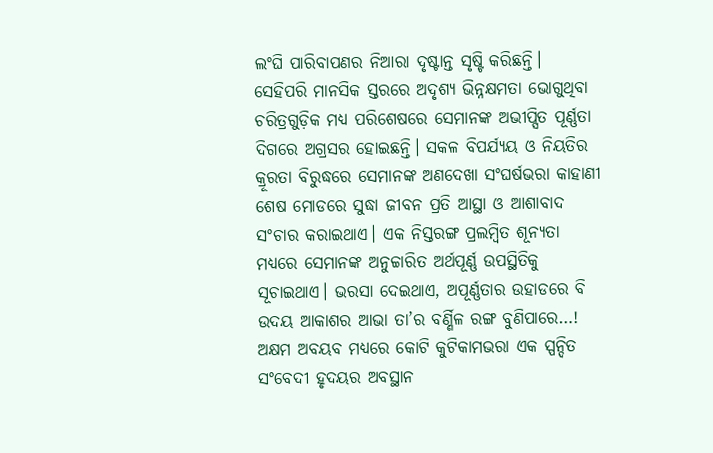ଲଂଘି ପାରିବାପଣର ନିଆରା ଦୃଷ୍ଟାନ୍ତ ସୃଷ୍ଟି କରିଛନ୍ତି। ସେହିପରି ମାନସିକ ସ୍ତରରେ ଅଦୃଶ୍ୟ ଭିନ୍ନକ୍ଷମତା ଭୋଗୁଥିବା ଚରିତ୍ରଗୁଡ଼ିକ ମଧ୍ୟ ପରିଶେଷରେ ସେମାନଙ୍କ ଅଭୀପ୍ସିତ ପୂର୍ଣ୍ଣତା ଦିଗରେ ଅଗ୍ରସର ହୋଇଛନ୍ତି। ସକଳ ବିପର୍ଯ୍ୟୟ ଓ ନିୟତିର କ୍ରୂରତା ବିରୁଦ୍ଧରେ ସେମାନଙ୍କ ଅଣଦେଖା ସଂଘର୍ଷଭରା କାହାଣୀ ଶେଷ ମୋଡରେ ସୁଦ୍ଧା ଜୀବନ ପ୍ରତି ଆସ୍ଥା ଓ ଆଶାବାଦ ସଂଚାର କରାଇଥାଏ। ଏକ ନିସ୍ତରଙ୍ଗ ପ୍ରଲମ୍ବିତ ଶୂନ୍ୟତା ମଧ୍ୟରେ ସେମାନଙ୍କ ଅନୁଚ୍ଚାରିତ ଅର୍ଥପୂର୍ଣ୍ଣ ଉପସ୍ଥିତିକୁ ସୂଚାଇଥାଏ। ଭରସା ଦେଇଥାଏ, ଅପୂର୍ଣ୍ଣତାର ଉହାଡରେ ବି ଉଦୟ ଆକାଶର ଆଭା ତା’ର ବର୍ଣ୍ଣିଳ ରଙ୍ଗ ବୁଣିପାରେ…! ଅକ୍ଷମ ଅବୟବ ମଧ୍ୟରେ କୋଟି କୁଟିକାମଭରା ଏକ ସ୍ପନ୍ଦିତ ସଂବେଦୀ ହୃଦୟର ଅବସ୍ଥାନ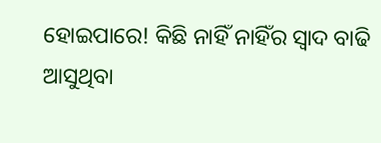ହୋଇପାରେ! କିଛି ନାହିଁ ନାହିଁର ସ୍ୱାଦ ବାଢି ଆସୁଥିବା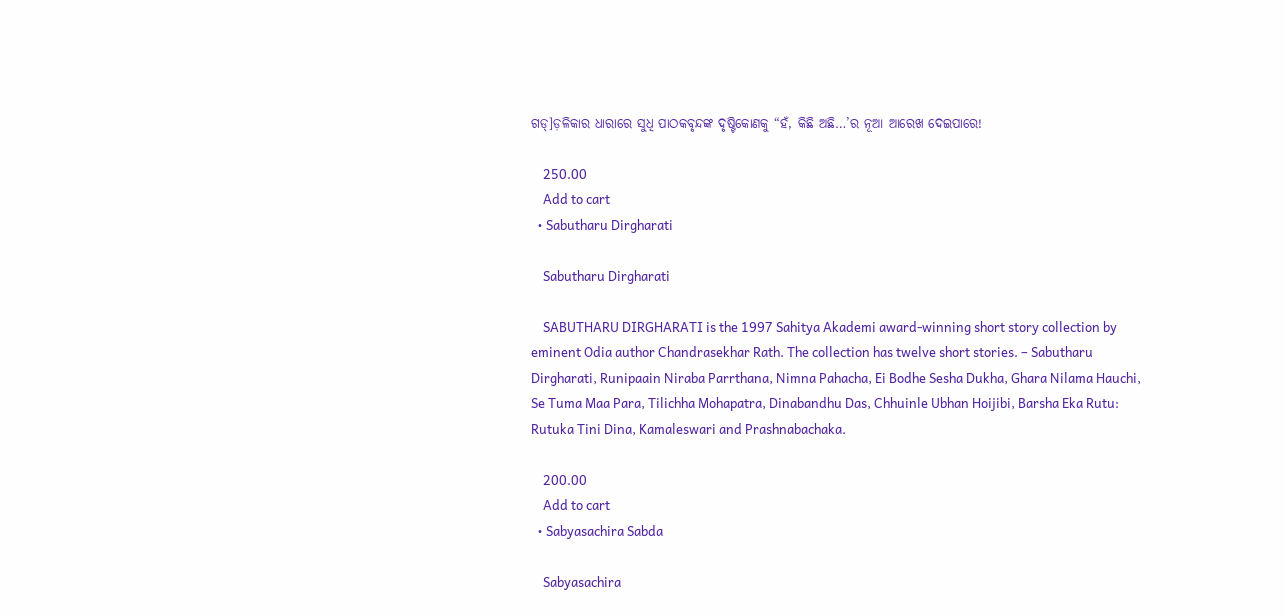ଗଡ୍]ଡ଼ଳିକାର ଧାରାରେ ସୁଧି ପାଠକବୃନ୍ଦଙ୍କ ଦୃଷ୍ଟିକୋଣକୁ “ହଁ, କିଛି ଅଛି…’ର ନୂଆ ଆରେଖ ଦେଇପାରେ!

    250.00
    Add to cart
  • Sabutharu Dirgharati

    Sabutharu Dirgharati

    SABUTHARU DIRGHARATI is the 1997 Sahitya Akademi award-winning short story collection by eminent Odia author Chandrasekhar Rath. The collection has twelve short stories. – Sabutharu Dirgharati, Runipaain Niraba Parrthana, Nimna Pahacha, Ei Bodhe Sesha Dukha, Ghara Nilama Hauchi, Se Tuma Maa Para, Tilichha Mohapatra, Dinabandhu Das, Chhuinle Ubhan Hoijibi, Barsha Eka Rutu: Rutuka Tini Dina, Kamaleswari and Prashnabachaka.

    200.00
    Add to cart
  • Sabyasachira Sabda

    Sabyasachira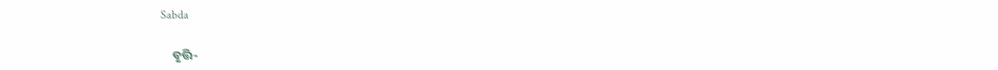Sabda

    ବୃତ୍ତି-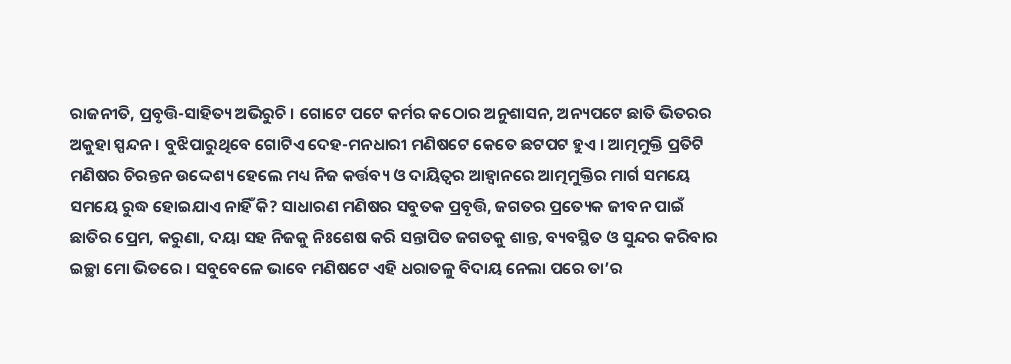ରାଜନୀତି, ପ୍ରବୃତ୍ତି-ସାହିତ୍ୟ ଅଭିରୁଚି । ଗୋଟେ ପଟେ କର୍ମର କଠୋର ଅନୁଶାସନ, ଅନ୍ୟପଟେ ଛାତି ଭିତରର ଅକୁହା ସ୍ପନ୍ଦନ । ବୁଝିପାରୁଥିବେ ଗୋଟିଏ ଦେହ-ମନଧାରୀ ମଣିଷଟେ କେତେ ଛଟପଟ ହୁଏ । ଆତ୍ମମୁକ୍ତି ପ୍ରତିଟି ମଣିଷର ଚିରନ୍ତନ ଉଦ୍ଦେଶ୍ୟ ହେଲେ ମଧ୍ୟ ନିଜ କର୍ତ୍ତବ୍ୟ ଓ ଦାୟିତ୍ୱର ଆହ୍ୱାନରେ ଆତ୍ମମୁକ୍ତିର ମାର୍ଗ ସମୟେ ସମୟେ ରୁଦ୍ଧ ହୋଇଯାଏ ନାହିଁ କି? ସାଧାରଣ ମଣିଷର ସବୁତକ ପ୍ରବୃତ୍ତି, ଜଗତର ପ୍ରତ୍ୟେକ ଜୀବନ ପାଇଁ ଛାତିର ପ୍ରେମ, କରୁଣା, ଦୟା ସହ ନିଜକୁ ନିଃଶେଷ କରି ସନ୍ତାପିତ ଜଗତକୁ ଶାନ୍ତ, ବ୍ୟବସ୍ଥିତ ଓ ସୁନ୍ଦର କରିବାର ଇଚ୍ଛା ମୋ ଭିତରେ । ସବୁବେଳେ ଭାବେ ମଣିଷଟେ ଏହି ଧରାତଳୁ ବିଦାୟ ନେଲା ପରେ ତା’ର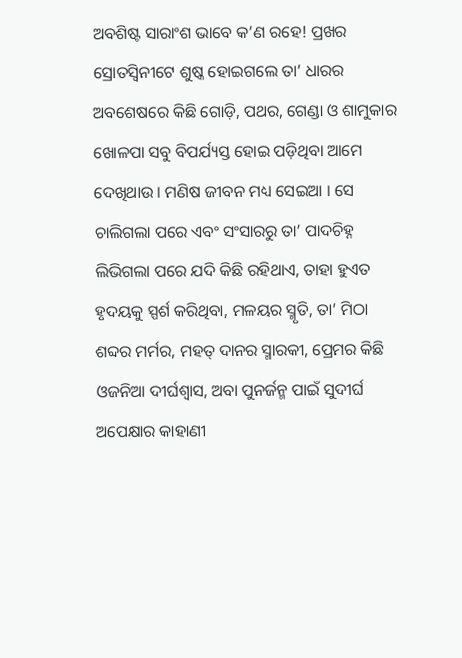ଅବଶିଷ୍ଟ ସାରାଂଶ ଭାବେ କ’ଣ ରହେ! ପ୍ରଖର ସ୍ରୋତସ୍ୱିନୀଟେ ଶୁଷ୍କ ହୋଇଗଲେ ତା’ ଧାରର ଅବଶେଷରେ କିଛି ଗୋଡ଼ି, ପଥର, ଗେଣ୍ଡା ଓ ଶାମୁକାର ଖୋଳପା ସବୁ ବିପର୍ଯ୍ୟସ୍ତ ହୋଇ ପଡ଼ିଥିବା ଆମେ ଦେଖିଥାଉ । ମଣିଷ ଜୀବନ ମଧ୍ୟ ସେଇଆ । ସେ ଚାଲିଗଲା ପରେ ଏବଂ ସଂସାରରୁ ତା’ ପାଦଚିହ୍ନ ଲିଭିଗଲା ପରେ ଯଦି କିଛି ରହିଥାଏ, ତାହା ହୁଏତ ହୃଦୟକୁ ସ୍ପର୍ଶ କରିଥିବା, ମଳୟର ସ୍ମୃତି, ତା’ ମିଠା ଶବ୍ଦର ମର୍ମର, ମହତ୍ ଦାନର ସ୍ମାରକୀ, ପ୍ରେମର କିଛି ଓଜନିଆ ଦୀର୍ଘଶ୍ୱାସ, ଅବା ପୁନର୍ଜନ୍ମ ପାଇଁ ସୁଦୀର୍ଘ ଅପେକ୍ଷାର କାହାଣୀ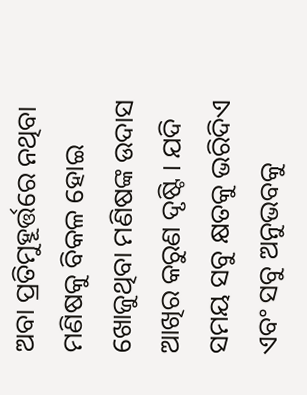ଅବା ପ୍ରତିମୁହୂର୍ତ୍ତରେ ନଥିବା ମଣିଷକୁ ବିକଳ ହୋଇ ଖୋଜୁଥିବା ମଣିଷଙ୍କ ଉଦାସ ଆଖିର କରୁଣ ଦୃଷ୍ଟି । ଯଦି ସମୟ ସବୁ କ୍ଷତକୁ ଭରିଦିଏ ଏବଂ ସବୁ ଅନୁଭବକୁ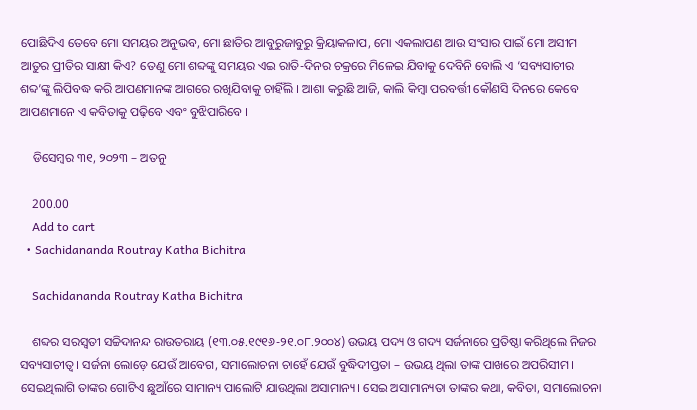ପୋଛିଦିଏ ତେବେ ମୋ ସମୟର ଅନୁଭବ, ମୋ ଛାତିର ଆବୁରୁଜାବୁରୁ କ୍ରିୟାକଳାପ, ମୋ ଏକଲାପଣ ଆଉ ସଂସାର ପାଇଁ ମୋ ଅସୀମ ଆତୁର ପ୍ରୀତିର ସାକ୍ଷୀ କିଏ? ତେଣୁ ମୋ ଶବ୍ଦଙ୍କୁ ସମୟର ଏଇ ରାତି-ଦିନର ଚକ୍ରରେ ମିଳେଇ ଯିବାକୁ ଦେବିନି ବୋଲି ଏ ‘ସବ୍ୟସାଚୀର ଶବ୍ଦ’ଙ୍କୁ ଲିପିବଦ୍ଧ କରି ଆପଣମାନଙ୍କ ଆଗରେ ରଖିଯିବାକୁ ଚାହିଁଲି । ଆଶା କରୁଛି ଆଜି, କାଲି କିମ୍ବା ପରବର୍ତ୍ତୀ କୌଣସି ଦିନରେ କେବେ ଆପଣମାନେ ଏ କବିତାକୁ ପଢ଼ିବେ ଏବଂ ବୁଝିପାରିବେ ।

    ଡିସେମ୍ବର ୩୧, ୨୦୨୩ – ଅତନୁ

    200.00
    Add to cart
  • Sachidananda Routray Katha Bichitra

    Sachidananda Routray Katha Bichitra

    ଶବ୍ଦର ସରସ୍ୱତୀ ସଚ୍ଚିଦାନନ୍ଦ ରାଉତରାୟ (୧୩.୦୫.୧୯୧୬-୨୧.୦୮.୨୦୦୪) ଉଭୟ ପଦ୍ୟ ଓ ଗଦ୍ୟ ସର୍ଜନାରେ ପ୍ରତିଷ୍ଠା କରିଥିଲେ ନିଜର ସବ୍ୟସାଚୀତ୍ୱ। ସର୍ଜନା ଲୋଡ଼େ ଯେଉଁ ଆବେଗ, ସମାଲୋଚନା ଚାହେଁ ଯେଉଁ ବୁଦ୍ଧିଦୀପ୍ତତା – ଉଭୟ ଥିଲା ତାଙ୍କ ପାଖରେ ଅପରିସୀମ। ସେଇଥିଲାଗି ତାଙ୍କର ଗୋଟିଏ ଛୁଆଁରେ ସାମାନ୍ୟ ପାଲୋଟି ଯାଉଥିଲା ଅସାମାନ୍ୟ। ସେଇ ଅସାମାନ୍ୟତା ତାଙ୍କର କଥା, କବିତା, ସମାଲୋଚନା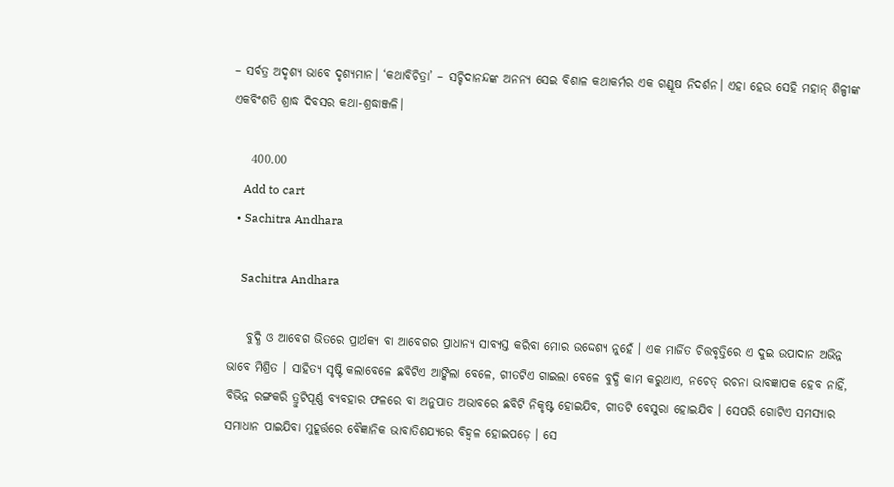– ସର୍ବତ୍ର ଅଦୃଶ୍ୟ ଭାବେ ଦୃଶ୍ୟମାନ। ‘କଥାବିଚିତ୍ରା’ – ସଚ୍ଚିଦାନନ୍ଦଙ୍କ ଅନନ୍ୟ ସେଇ ବିଶାଳ କଥାକର୍ମର ଏକ ଗଣ୍ଡୂଷ ନିଦର୍ଶନ। ଏହା ହେଉ ସେହି ମହାନ୍ ଶିଳ୍ପୀଙ୍କ ଏକବିଂଶତି ଶ୍ରାଦ୍ଧ ଦିବସର କଥା-ଶ୍ରଦ୍ଧାଞ୍ଜଳି।

    400.00
    Add to cart
  • Sachitra Andhara

    Sachitra Andhara

    ବୁଦ୍ଧି ଓ ଆବେଗ ଭିତରେ ପ୍ରାର୍ଥକ୍ୟ ବା ଆବେଗର ପ୍ରାଧାନ୍ୟ ସାବ୍ୟସ୍ତ କରିବା ମୋର ଉଦ୍ଦେଶ୍ୟ ନୁହେଁ । ଏକ ମାର୍ଜିତ ଚିତ୍ତବୃତ୍ତିରେ ଏ ଦୁଇ ଉପାଦାନ ଅଭିନ୍ନ ଭାବେ ମିଶ୍ରିତ । ସାହିତ୍ୟ ସୃଷ୍ଟି କଲାବେଳେ ଛବିଟିଏ ଆଙ୍କିଲା ବେଳେ, ଗୀତଟିଏ ଗାଇଲା ବେଳେ ବୁଦ୍ଧି କାମ କରୁଥାଏ, ନଚେତ୍ ରଚନା ଭାବଜ୍ଞାପକ ହେବ ନାହିଁ, ବିଭିନ୍ନ ରଙ୍ଗକରି ତ୍ରୁଟିପୂର୍ଣ୍ଣ ବ୍ୟବହାର ଫଳରେ ବା ଅନୁପାତ ଅଭାବରେ ଛବିଟି ନିକୃଷ୍ଟ ହୋଇଯିବ, ଗୀତଟି ବେସୁରା ହୋଇଯିବ । ସେପରି ଗୋଟିଏ ସମସ୍ୟାର ସମାଧାନ ପାଇଯିବା ମୁହୂର୍ତ୍ତରେ ବୈଜ୍ଞାନିକ ଭାବାତିଶଯ୍ୟରେ ବିହ୍ୱଳ ହୋଇପଡ଼େ । ସେ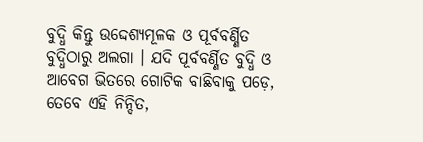ବୁଦ୍ଧି କିନ୍ତୁ ଉଦ୍ଦେଶ୍ୟମୂଳକ ଓ ପୂର୍ବବର୍ଣ୍ଣିତ ବୁଦ୍ଧିଠାରୁ ଅଲଗା । ଯଦି ପୂର୍ବବର୍ଣ୍ଣିତ ବୁଦ୍ଧି ଓ ଆବେଗ ଭିତରେ ଗୋଟିକ ବାଛିବାକୁ ପଡ଼େ, ତେବେ ଏହି ନିନ୍ଦିତ,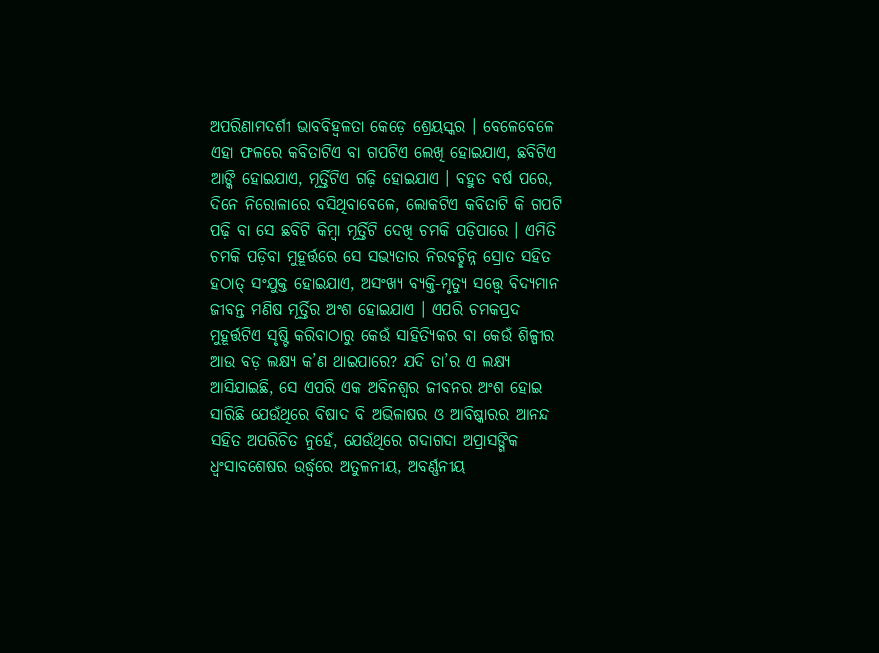ଅପରିଣାମଦର୍ଶୀ ଭାବବିହ୍ୱଳତା କେଡ଼େ ଶ୍ରେୟସ୍କର । ବେଳେବେଳେ ଏହା ଫଳରେ କବିତାଟିଏ ବା ଗପଟିଏ ଲେଖି ହୋଇଯାଏ, ଛବିଟିଏ ଆଙ୍କି ହୋଇଯାଏ, ମୂର୍ତ୍ତିଟିଏ ଗଢ଼ି ହୋଇଯାଏ । ବହୁତ ବର୍ଷ ପରେ, ଦିନେ ନିରୋଳାରେ ବସିଥିବାବେଳେ, ଲୋକଟିଏ କବିତାଟି କି ଗପଟି ପଢ଼ି ବା ସେ ଛବିଟି କିମ୍ବା ମୂର୍ତ୍ତିଟି ଦେଖି ଚମକି ପଡ଼ିପାରେ । ଏମିତି ଚମକି ପଡ଼ିବା ମୁହୂର୍ତ୍ତରେ ସେ ସଭ୍ୟତାର ନିରବଚ୍ଛିନ୍ନ ସ୍ରୋତ ସହିତ ହଠାତ୍ ସଂଯୁକ୍ତ ହୋଇଯାଏ, ଅସଂଖ୍ୟ ବ୍ୟକ୍ତି-ମୃତ୍ୟୁ ସତ୍ତ୍ୱେ ବିଦ୍ୟମାନ ଜୀବନ୍ତ ମଣିଷ ମୂର୍ତ୍ତିର ଅଂଶ ହୋଇଯାଏ । ଏପରି ଚମକପ୍ରଦ ମୁହୂର୍ତ୍ତଟିଏ ସୃଷ୍ଟି କରିବାଠାରୁ କେଉଁ ସାହିତ୍ୟିକର ବା କେଉଁ ଶିଳ୍ପୀର ଆଉ ବଡ଼ ଲକ୍ଷ୍ୟ କ’ଣ ଥାଇପାରେ? ଯଦି ତା’ର ଏ ଲକ୍ଷ୍ୟ ଆସିଯାଇଛି, ସେ ଏପରି ଏକ ଅବିନଶ୍ୱର ଜୀବନର ଅଂଶ ହୋଇ ସାରିଛି ଯେଉଁଥିରେ ବିଷାଦ ବି ଅଭିଳାଷର ଓ ଆବିଷ୍କାରର ଆନନ୍ଦ ସହିତ ଅପରିଚିତ ନୁହେଁ, ଯେଉଁଥିରେ ଗଦାଗଦା ଅପ୍ରାସଙ୍ଗିକ ଧ୍ୱଂସାବଶେଷର ଉର୍ଦ୍ଧ୍ୱରେ ଅତୁଳନୀୟ, ଅବର୍ଣ୍ଣନୀୟ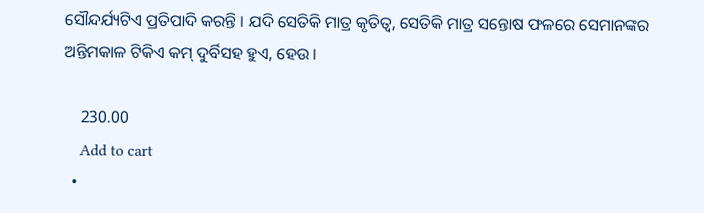ସୌନ୍ଦର୍ଯ୍ୟଟିଏ ପ୍ରତିପାଦି କରନ୍ତି । ଯଦି ସେତିକି ମାତ୍ର କୃତିତ୍ୱ, ସେତିକି ମାତ୍ର ସନ୍ତୋଷ ଫଳରେ ସେମାନଙ୍କର ଅନ୍ତିମକାଳ ଟିକିଏ କମ୍ ଦୁର୍ବିସହ ହୁଏ, ହେଉ ।

    230.00
    Add to cart
  •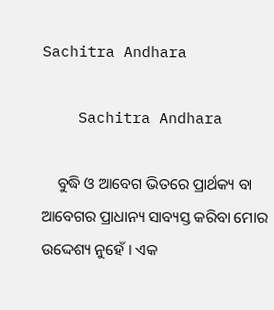Sachitra Andhara

    Sachitra Andhara

    ବୁଦ୍ଧି ଓ ଆବେଗ ଭିତରେ ପ୍ରାର୍ଥକ୍ୟ ବା ଆବେଗର ପ୍ରାଧାନ୍ୟ ସାବ୍ୟସ୍ତ କରିବା ମୋର ଉଦ୍ଦେଶ୍ୟ ନୁହେଁ । ଏକ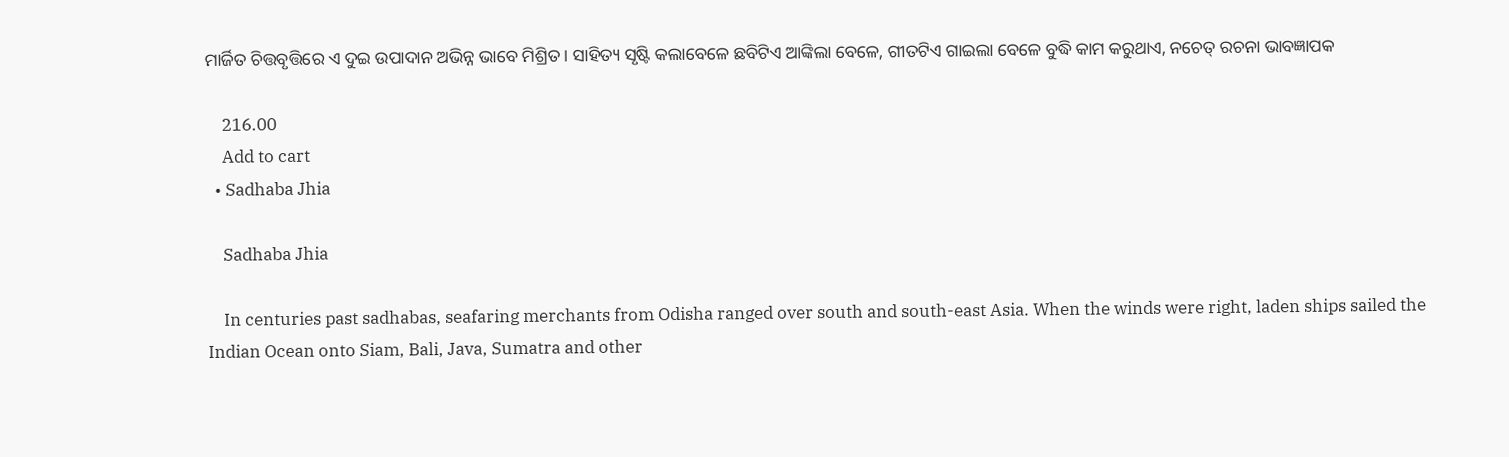ମାର୍ଜିତ ଚିତ୍ତବୃତ୍ତିରେ ଏ ଦୁଇ ଉପାଦାନ ଅଭିନ୍ନ ଭାବେ ମିଶ୍ରିତ । ସାହିତ୍ୟ ସୃଷ୍ଟି କଲାବେଳେ ଛବିଟିଏ ଆଙ୍କିଲା ବେଳେ, ଗୀତଟିଏ ଗାଇଲା ବେଳେ ବୁଦ୍ଧି କାମ କରୁଥାଏ, ନଚେତ୍ ରଚନା ଭାବଜ୍ଞାପକ

    216.00
    Add to cart
  • Sadhaba Jhia

    Sadhaba Jhia

    In centuries past sadhabas, seafaring merchants from Odisha ranged over south and south-east Asia. When the winds were right, laden ships sailed the Indian Ocean onto Siam, Bali, Java, Sumatra and other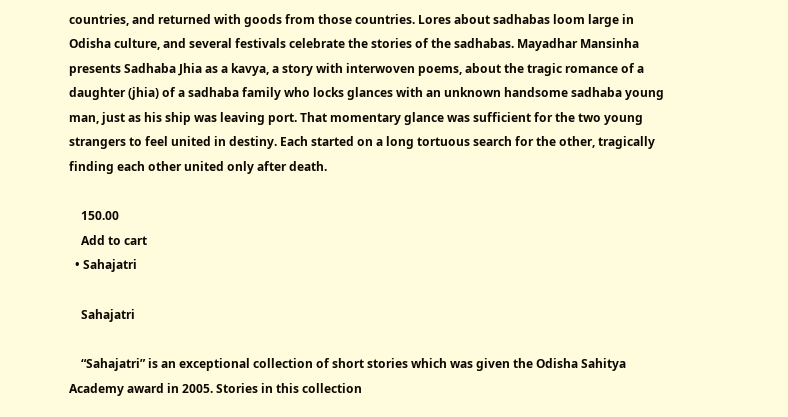countries, and returned with goods from those countries. Lores about sadhabas loom large in Odisha culture, and several festivals celebrate the stories of the sadhabas. Mayadhar Mansinha presents Sadhaba Jhia as a kavya, a story with interwoven poems, about the tragic romance of a daughter (jhia) of a sadhaba family who locks glances with an unknown handsome sadhaba young man, just as his ship was leaving port. That momentary glance was sufficient for the two young strangers to feel united in destiny. Each started on a long tortuous search for the other, tragically finding each other united only after death.

    150.00
    Add to cart
  • Sahajatri

    Sahajatri

    “Sahajatri” is an exceptional collection of short stories which was given the Odisha Sahitya Academy award in 2005. Stories in this collection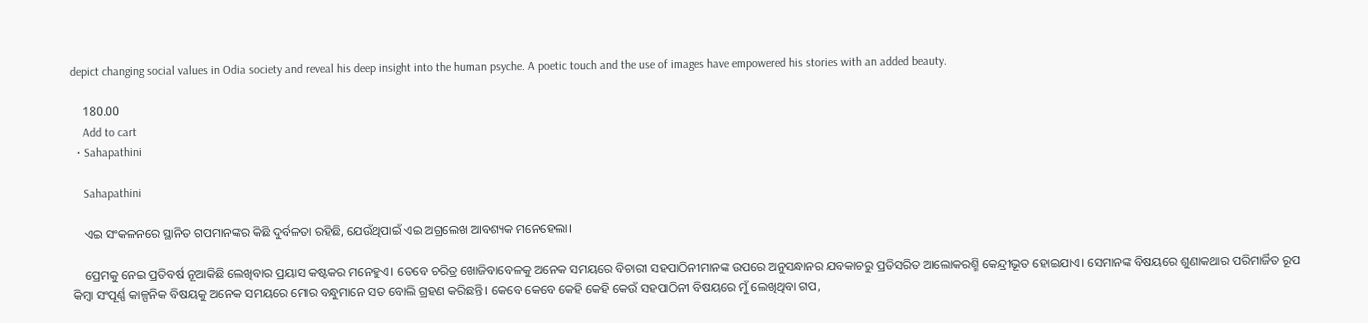depict changing social values in Odia society and reveal his deep insight into the human psyche. A poetic touch and the use of images have empowered his stories with an added beauty.

    180.00
    Add to cart
  • Sahapathini

    Sahapathini

    ଏଇ ସଂକଳନରେ ସ୍ଥାନିତ ଗପମାନଙ୍କର କିଛି ଦୁର୍ବଳତା ରହିଛି, ଯେଉଁଥିପାଇଁ ଏଇ ଅଗ୍ରଲେଖ ଆବଶ୍ୟକ ମନେହେଲା।

    ପ୍ରେମକୁ ନେଇ ପ୍ରତିବର୍ଷ ନୂଆକିଛି ଲେଖିବାର ପ୍ରୟାସ କଷ୍ଟକର ମନେହୁଏ। ତେବେ ଚରିତ୍ର ଖୋଜିବାବେଳକୁ ଅନେକ ସମୟରେ ବିଚାରୀ ସହପାଠିନୀମାନଙ୍କ ଉପରେ ଅନୁସନ୍ଧାନର ଯବକାଚରୁ ପ୍ରତିସରିତ ଆଲୋକରଶ୍ମି କେନ୍ଦ୍ରୀଭୂତ ହୋଇଯାଏ। ସେମାନଙ୍କ ବିଷୟରେ ଶୁଣାକଥାର ପରିମାର୍ଜିତ ରୂପ କିମ୍ବା ସଂପୂର୍ଣ୍ଣ କାଳ୍ପନିକ ବିଷୟକୁ ଅନେକ ସମୟରେ ମୋର ବନ୍ଧୁମାନେ ସତ ବୋଲି ଗ୍ରହଣ କରିଛନ୍ତି। କେବେ କେବେ କେହି କେହି କେଉଁ ସହପାଠିନୀ ବିଷୟରେ ମୁଁ ଲେଖିଥିବା ଗପ,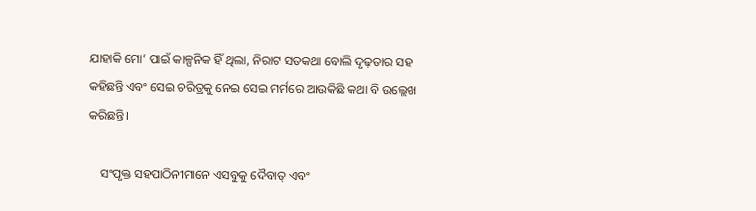ଯାହାକି ମୋ’ ପାଇଁ କାଳ୍ପନିକ ହିଁ ଥିଲା, ନିରାଟ ସତକଥା ବୋଲି ଦୃଢ଼ତାର ସହ କହିଛନ୍ତି ଏବଂ ସେଇ ଚରିତ୍ରକୁ ନେଇ ସେଇ ମର୍ମରେ ଆଉକିଛି କଥା ବି ଉଲ୍ଲେଖ କରିଛନ୍ତି।

    ସଂପୃକ୍ତ ସହପାଠିନୀମାନେ ଏସବୁକୁ ଦୈବାତ୍ ଏବଂ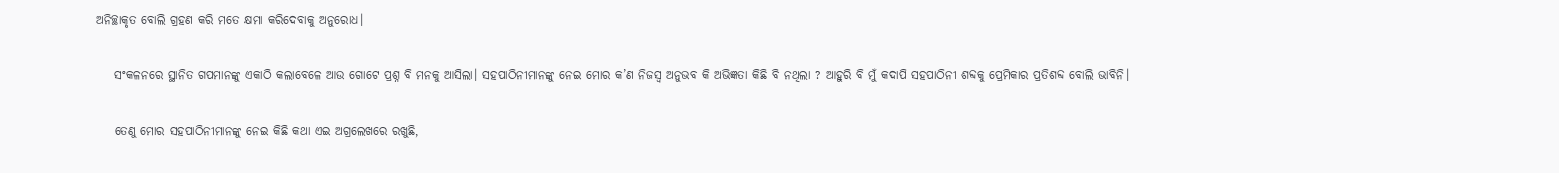ଅନିଚ୍ଛାକୃତ ବୋଲି ଗ୍ରହଣ କରି ମତେ କ୍ଷମା କରିଦେବାକୁ ଅନୁରୋଧ।

    ସଂକଳନରେ ସ୍ଥାନିତ ଗପମାନଙ୍କୁ ଏକାଠି କଲାବେଳେ ଆଉ ଗୋଟେ ପ୍ରଶ୍ନ ବି ମନକୁ ଆସିଲା। ସହପାଠିନୀମାନଙ୍କୁ ନେଇ ମୋର କ’ଣ ନିଜସ୍ୱ ଅନୁଭବ କି ଅଭିଜ୍ଞତା କିଛି ବି ନଥିଲା ? ଆହୁରି ବି ମୁଁ କଦାପି ସହପାଠିନୀ ଶବ୍ଦକୁ ପ୍ରେମିକାର ପ୍ରତିଶବ୍ଦ ବୋଲି ଭାବିନି।

    ତେଣୁ ମୋର ସହପାଠିନୀମାନଙ୍କୁ ନେଇ କିଛି କଥା ଏଇ ଅଗ୍ରଲେଖରେ ରଖୁଛି,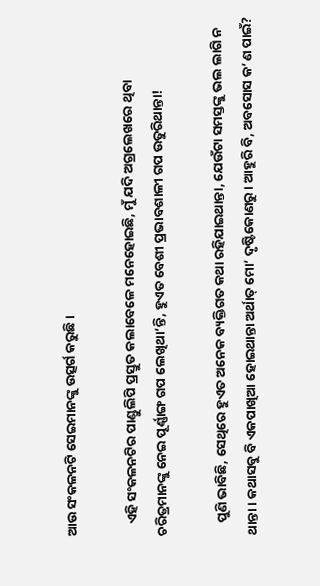ଆଉ ସଂକଳନଟି ସେଇମାନଙ୍କୁ ଉତ୍ସର୍ଗ କରୁଛି।

    ଏହି ସଂକଳନଟିର ପାଣ୍ଡୁଲିପି ପ୍ରସ୍ତୁତ କଲାବେଳେ ମନେହୋଇଛି, ମୁଁ ଯଦି ଅଗ୍ରଲେଖରେ ଥିବା ଚରିତ୍ରମାନଙ୍କୁ ନେଇ ପୂର୍ଣ୍ଣାଙ୍ଗ ଗପ ଲେଖିଥା’ନ୍ତି, ହୁଏତ ବେଶୀ ପ୍ରଭାବଶାଳୀ ଗପ ଉତୁରିଥାନ୍ତା!

    ପୁଣି ଭାବିଛି, ସେଥିରେ ହୁଏତ ଅନେକ ବ୍ୟକ୍ତିଗତ କଥା ରହିଯାଇଥାନ୍ତା, ଯେଉଁଟା ସମସ୍ତଙ୍କୁ ଭଲ ଲାଗି ନ ଥାନ୍ତା। କଥାସବୁ ବି ଏକପାଖିଆ ହୋଇଥାନ୍ତା ଅର୍ଥାତ୍ ମୋ’ ଦୃଷ୍ଟିକୋଣରୁ। ଆହୁରି ବି, ଅବସୋସ କ’ଣ ପାଇଁ?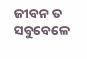ଜୀବନ ତ ସବୁବେଳେ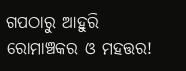ଗପଠାରୁ ଆହୁରି ରୋମାଞ୍ଚକର ଓ ମହତ୍ତର!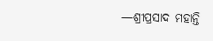—ଶ୍ରୀପ୍ରସାଦ ମହାନ୍ତି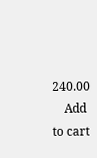240.00
    Add to cart